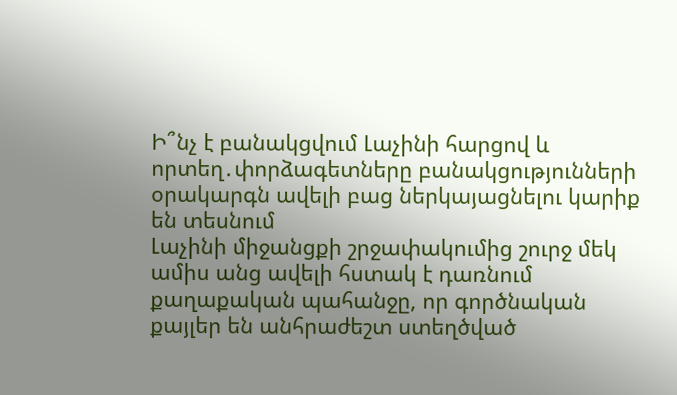Ի՞նչ է բանակցվում Լաչինի հարցով և որտեղ․փորձագետները բանակցությունների օրակարգն ավելի բաց ներկայացնելու կարիք են տեսնում
Լաչինի միջանցքի շրջափակումից շուրջ մեկ ամիս անց ավելի հստակ է դառնում քաղաքական պահանջը, որ գործնական քայլեր են անհրաժեշտ ստեղծված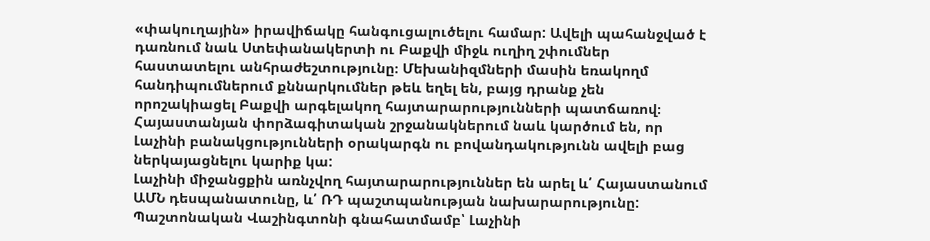«փակուղային» իրավիճակը հանգուցալուծելու համար: Ավելի պահանջված է դառնում նաև Ստեփանակերտի ու Բաքվի միջև ուղիղ շփումներ հաստատելու անհրաժեշտությունը։ Մեխանիզմների մասին եռակողմ հանդիպումներում քննարկումներ թեև եղել են, բայց դրանք չեն որոշակիացել Բաքվի արգելակող հայտարարությունների պատճառով։ Հայաստանյան փորձագիտական շրջանակներում նաև կարծում են, որ Լաչինի բանակցությունների օրակարգն ու բովանդակությունն ավելի բաց ներկայացնելու կարիք կա:
Լաչինի միջանցքին առնչվող հայտարարություններ են արել և՛ Հայաստանում ԱՄՆ դեսպանատունը, և՛ ՌԴ պաշտպանության նախարարությունը:
Պաշտոնական Վաշինգտոնի գնահատմամբ՝ Լաչինի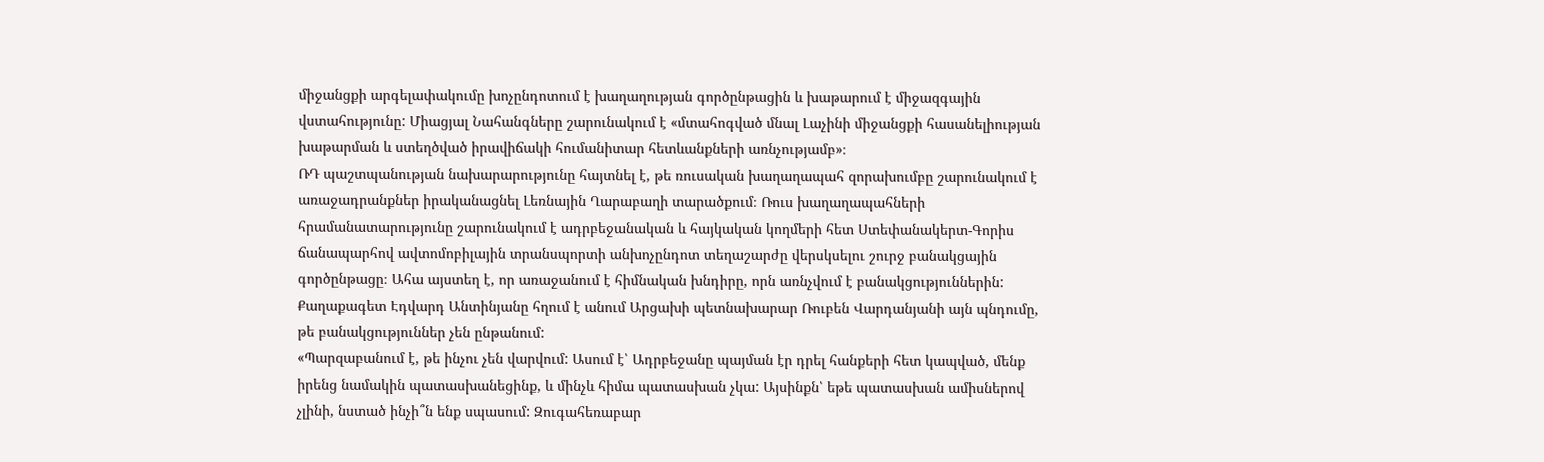միջանցքի արգելափակումը խոչընդոտում է խաղաղության գործընթացին և խաթարում է միջազգային վստահությունը: Միացյալ Նահանգները շարունակում է «մտահոգված մնալ Լաչինի միջանցքի հասանելիության խաթարման և ստեղծված իրավիճակի հումանիտար հետևանքների առնչությամբ»։
ՌԴ պաշտպանության նախարարությունը հայտնել է, թե ռուսական խաղաղապահ զորախումբը շարունակում է առաջադրանքներ իրականացնել Լեռնային Ղարաբաղի տարածքում։ Ռուս խաղաղապահների հրամանատարությունը շարունակում է ադրբեջանական և հայկական կողմերի հետ Ստեփանակերտ-Գորիս ճանապարհով ավտոմոբիլային տրանսպորտի անխոչընդոտ տեղաշարժը վերսկսելու շուրջ բանակցային գործընթացը։ Ահա այստեղ է, որ առաջանում է հիմնական խնդիրը, որն առնչվում է բանակցություններին: Քաղաքագետ Էդվարդ Անտինյանը հղում է անում Արցախի պետնախարար Ռուբեն Վարդանյանի այն պնդումը, թե բանակցություններ չեն ընթանում:
«Պարզաբանում է, թե ինչու չեն վարվում: Ասում է՝ Ադրբեջանը պայման էր դրել հանքերի հետ կապված, մենք իրենց նամակին պատասխանեցինք, և մինչև հիմա պատասխան չկա: Այսինքն՝ եթե պատասխան ամիսներով չլինի, նստած ինչի՞ն ենք սպասում: Զուգահեռաբար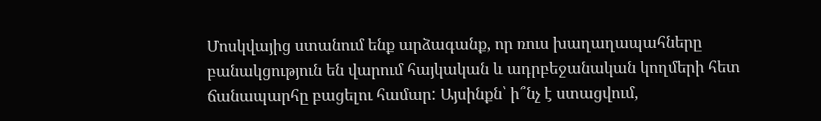Մոսկվայից ստանում ենք արձագանք, որ ռուս խաղաղապահները բանակցություն են վարում հայկական և ադրբեջանական կողմերի հետ ճանապարհը բացելու համար: Այսինքն՝ ի՞նչ է ստացվում,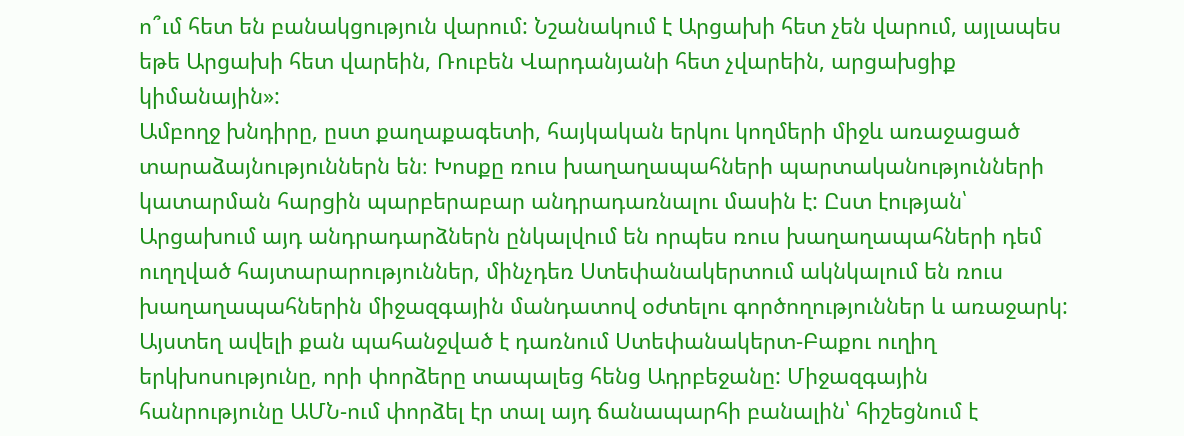ո՞ւմ հետ են բանակցություն վարում: Նշանակում է Արցախի հետ չեն վարում, այլապես եթե Արցախի հետ վարեին, Ռուբեն Վարդանյանի հետ չվարեին, արցախցիք կիմանային»:
Ամբողջ խնդիրը, ըստ քաղաքագետի, հայկական երկու կողմերի միջև առաջացած տարաձայնություններն են։ Խոսքը ռուս խաղաղապահների պարտականությունների կատարման հարցին պարբերաբար անդրադառնալու մասին է: Ըստ էության՝ Արցախում այդ անդրադարձներն ընկալվում են որպես ռուս խաղաղապահների դեմ ուղղված հայտարարություններ, մինչդեռ Ստեփանակերտում ակնկալում են ռուս խաղաղապահներին միջազգային մանդատով օժտելու գործողություններ և առաջարկ:
Այստեղ ավելի քան պահանջված է դառնում Ստեփանակերտ-Բաքու ուղիղ երկխոսությունը, որի փորձերը տապալեց հենց Ադրբեջանը: Միջազգային հանրությունը ԱՄՆ-ում փորձել էր տալ այդ ճանապարհի բանալին՝ հիշեցնում է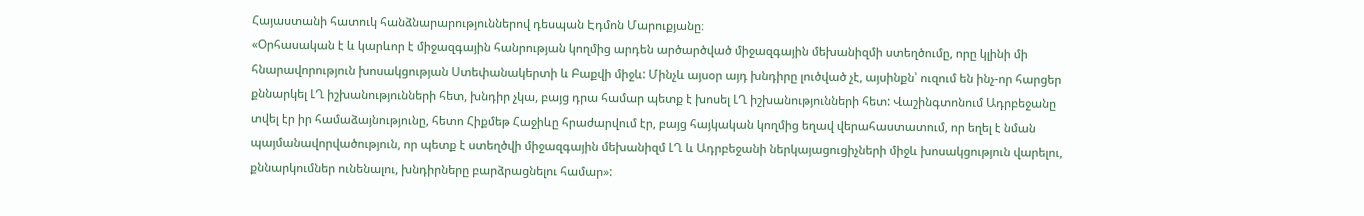Հայաստանի հատուկ հանձնարարություններով դեսպան Էդմոն Մարուքյանը։
«Օրհասական է և կարևոր է միջազգային հանրության կողմից արդեն արծարծված միջազգային մեխանիզմի ստեղծումը, որը կլինի մի հնարավորություն խոսակցության Ստեփանակերտի և Բաքվի միջև: Մինչև այսօր այդ խնդիրը լուծված չէ, այսինքն՝ ուզում են ինչ-որ հարցեր քննարկել ԼՂ իշխանությունների հետ, խնդիր չկա, բայց դրա համար պետք է խոսել ԼՂ իշխանությունների հետ: Վաշինգտոնում Ադրբեջանը տվել էր իր համաձայնությունը, հետո Հիքմեթ Հաջիևը հրաժարվում էր, բայց հայկական կողմից եղավ վերահաստատում, որ եղել է նման պայմանավորվածություն, որ պետք է ստեղծվի միջազգային մեխանիզմ ԼՂ և Ադրբեջանի ներկայացուցիչների միջև խոսակցություն վարելու, քննարկումներ ունենալու, խնդիրները բարձրացնելու համար»: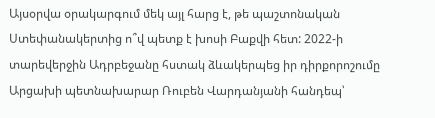Այսօրվա օրակարգում մեկ այլ հարց է, թե պաշտոնական Ստեփանակերտից ո՞վ պետք է խոսի Բաքվի հետ: 2022-ի տարեվերջին Ադրբեջանը հստակ ձևակերպեց իր դիրքորոշումը Արցախի պետնախարար Ռուբեն Վարդանյանի հանդեպ՝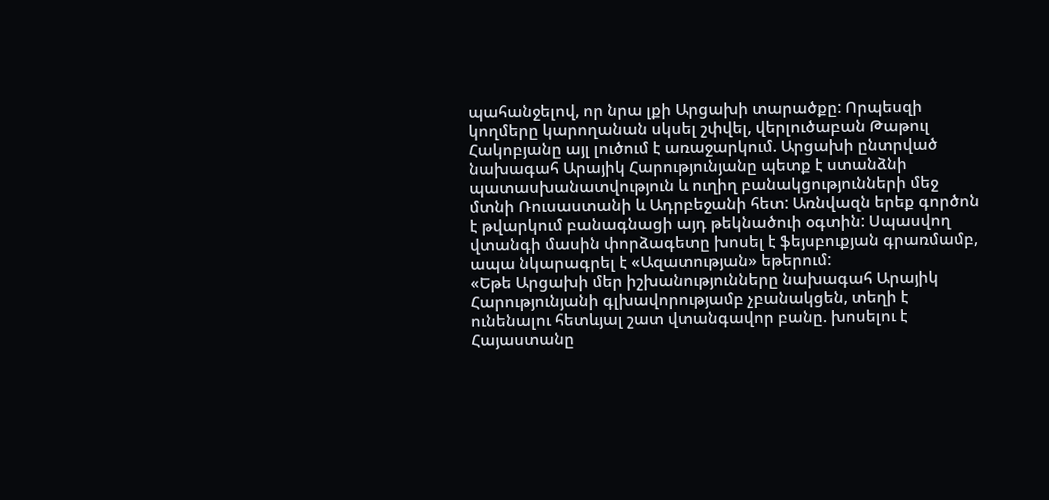պահանջելով, որ նրա լքի Արցախի տարածքը: Որպեսզի կողմերը կարողանան սկսել շփվել, վերլուծաբան Թաթուլ Հակոբյանը այլ լուծում է առաջարկում. Արցախի ընտրված նախագահ Արայիկ Հարությունյանը պետք է ստանձնի պատասխանատվություն և ուղիղ բանակցությունների մեջ մտնի Ռուսաստանի և Ադրբեջանի հետ: Առնվազն երեք գործոն է թվարկում բանագնացի այդ թեկնածուի օգտին: Սպասվող վտանգի մասին փորձագետը խոսել է ֆեյսբուքյան գրառմամբ, ապա նկարագրել է «Ազատության» եթերում:
«Եթե Արցախի մեր իշխանությունները նախագահ Արայիկ Հարությունյանի գլխավորությամբ չբանակցեն, տեղի է ունենալու հետևյալ շատ վտանգավոր բանը. խոսելու է Հայաստանը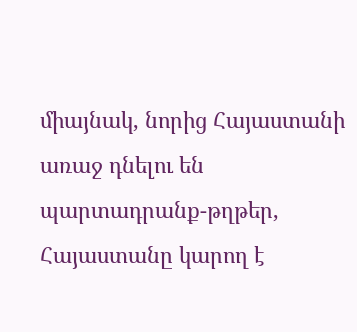միայնակ, նորից Հայաստանի առաջ դնելու են պարտադրանք-թղթեր, Հայաստանը կարող է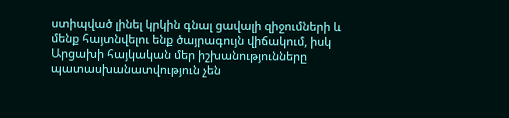ստիպված լինել կրկին գնալ ցավալի զիջումների և մենք հայտնվելու ենք ծայրագույն վիճակում, իսկ Արցախի հայկական մեր իշխանությունները պատասխանատվություն չեն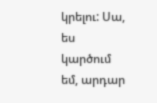կրելու: Սա, ես կարծում եմ, արդար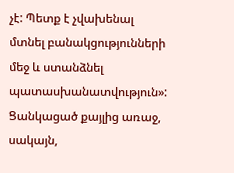չէ: Պետք է չվախենալ մտնել բանակցությունների մեջ և ստանձնել պատասխանատվություն»:
Ցանկացած քայլից առաջ, սակայն,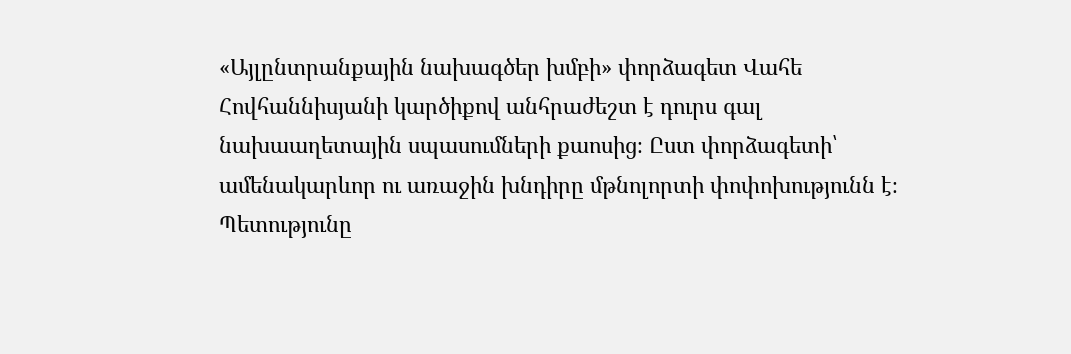«Այլընտրանքային նախագծեր խմբի» փորձագետ Վահե Հովհաննիսյանի կարծիքով անհրաժեշտ է դուրս գալ նախաաղետային սպասումների քաոսից։ Ըստ փորձագետի՝ ամենակարևոր ու առաջին խնդիրը մթնոլորտի փոփոխությունն է։ Պետությունը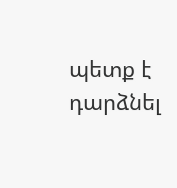պետք է դարձնել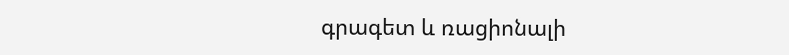գրագետ և ռացիոնալի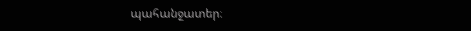պահանջատեր։